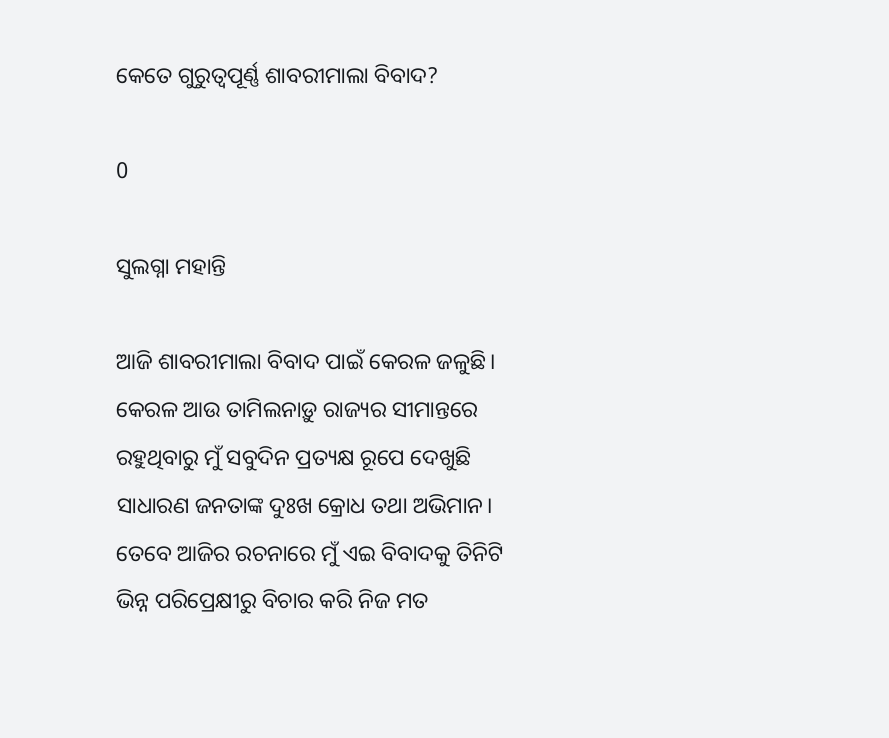କେତେ ଗୁରୁତ୍ୱପୂର୍ଣ୍ଣ ଶାବରୀମାଲା ବିବାଦ?

0

ସୁଲଗ୍ନା ମହାନ୍ତି

ଆଜି ଶାବରୀମାଲା ବିବାଦ ପାଇଁ କେରଳ ଜଳୁଛି। କେରଳ ଆଉ ତାମିଲନାଡ଼ୁ ରାଜ୍ୟର ସୀମାନ୍ତରେ ରହୁଥିବାରୁ ମୁଁ ସବୁଦିନ ପ୍ରତ୍ୟକ୍ଷ ରୂପେ ଦେଖୁଛି ସାଧାରଣ ଜନତାଙ୍କ ଦୁଃଖ କ୍ରୋଧ ତଥା ଅଭିମାନ। ତେବେ ଆଜିର ରଚନାରେ ମୁଁ ଏଇ ବିବାଦକୁ ତିନିଟି ଭିନ୍ନ ପରିପ୍ରେକ୍ଷୀରୁ ବିଚାର କରି ନିଜ ମତ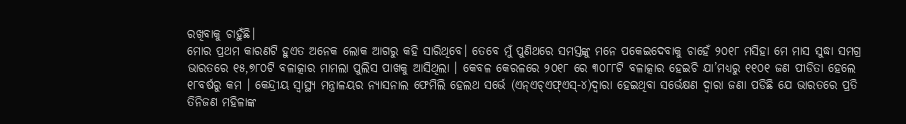ରଖିବାକୁ ଚାହୁଁଛି।
ମୋର ପ୍ରଥମ କାରଣଟି ହୁଏତ ଅନେକ ଲୋକ ଆଗରୁ କହି ସାରିଥିବେ। ତେବେ ମୁଁ ପୁଣିଥରେ ସମସ୍ତଙ୍କୁ ମନେ ପକେଇଦେବାକୁ ଚାହେଁ ୨୦୧୮ ମସିହା ମେ ମାସ ସୁଦ୍ଧା ସମଗ୍ର ଭାରତରେ ୧୫,୭୮୦ଟି ବଳାତ୍କାର ମାମଲା ପୁଲିସ ପାଖକୁ ଆସିଥିଲା । କେବଳ କେରଳରେ ୨୦୧୮ ରେ ୩୦୮୮ଟି ବଳାତ୍କାର ହେଇଚି ଯା’ମଧ୍ୟରୁ ୧୧୦୧ ଜଣ ପୀଡିତା ହେଲେ ୧୮ବର୍ଷରୁ କମ । କେନ୍ଦ୍ରୀୟ ସ୍ୱାସ୍ଥ୍ୟ ମନ୍ତ୍ରାଳୟର ନ୍ୟାସନାଲ ଫେମିଲି ହେଲଥ ସର୍ଭେ (ଏନ୍‌ଏଚ୍‌ଏଫ୍‌ଏସ୍‌-୪)ଦ୍ୱାରା ହେଇଥିବା ସର୍ଭେକ୍ଷଣ ଦ୍ୱାରା ଜଣା ପଡିଛି ଯେ ଭାରତରେ ପ୍ରତି ତିନିଜଣ ମହିଳାଙ୍କ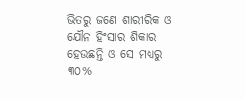ଭିତରୁ ଜଣେ ଶାରୀରିକ ଓ ଯୌନ ହିଂସାର ଶିକାର ହେଉଛନ୍ତି ଓ ସେ ମଧ୍ୟରୁ ୩୦%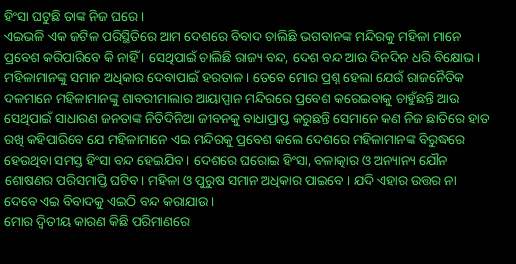ହିଂସା ଘଟୁଛି ତାଙ୍କ ନିଜ ଘରେ ।
ଏଇଭଳି ଏକ ଜଟିଳ ପରିସ୍ଥିତିରେ ଆମ ଦେଶରେ ବିବାଦ ଚାଲିଛି ଭଗବାନଙ୍କ ମନ୍ଦିରକୁ ମହିଳା ମାନେ ପ୍ରବେଶ କରିପାରିବେ କି ନାହିଁ । ସେଥିପାଇଁ ଚାଲିଛି ରାଜ୍ୟ ବନ୍ଦ, ଦେଶ ବନ୍ଦ ଆଉ ଦିନଦିନ ଧରି ବିକ୍ଷୋଭ। ମହିଳାମାନଙ୍କୁ ସମାନ ଅଧିକାର ଦେବାପାଇଁ ହରତାଳ। ତେବେ ମୋର ପ୍ରଶ୍ନ ହେଲା ଯେଉଁ ରାଜନୈତିକ ଦଳମାନେ ମହିଳାମାନଙ୍କୁ ଶାବରୀମାଲାର ଆୟାପ୍ପାନ ମନ୍ଦିରରେ ପ୍ରବେଶ କରେଇବାକୁ ଚାହୁଁଛନ୍ତି ଆଉ ସେଥିପାଇଁ ସାଧାରଣ ଜନତାଙ୍କ ନିତିଦିନିଆ ଜୀବନକୁ ବାଧାପ୍ରାପ୍ତ କରୁଛନ୍ତି ସେମାନେ କଣ ନିଜ ଛାତିରେ ହାତ ରଖି କହିପାରିବେ ଯେ ମହିଳାମାନେ ଏଇ ମନ୍ଦିରକୁ ପ୍ରବେଶ କଲେ ଦେଶରେ ମହିଳାମାନଙ୍କ ବିରୁଦ୍ଧରେ ହେଉଥିବା ସମସ୍ତ ହିଂସା ବନ୍ଦ ହେଇଯିବ । ଦେଶରେ ଘରୋଇ ହିଂସା, ବଳାତ୍କାର ଓ ଅନ୍ୟାନ୍ୟ ଯୌନ ଶୋଷଣର ପରିସମାପ୍ତି ଘଟିବ। ମହିଳା ଓ ପୁରୁଷ ସମାନ ଅଧିକାର ପାଇବେ । ଯଦି ଏହାର ଉତ୍ତର ନା ଦେବେ ଏଇ ବିବାଦକୁ ଏଇଠି ବନ୍ଦ କରାଯାଉ ।
ମୋର ଦ୍ବିତୀୟ କାରଣ କିଛି ପରିମାଣରେ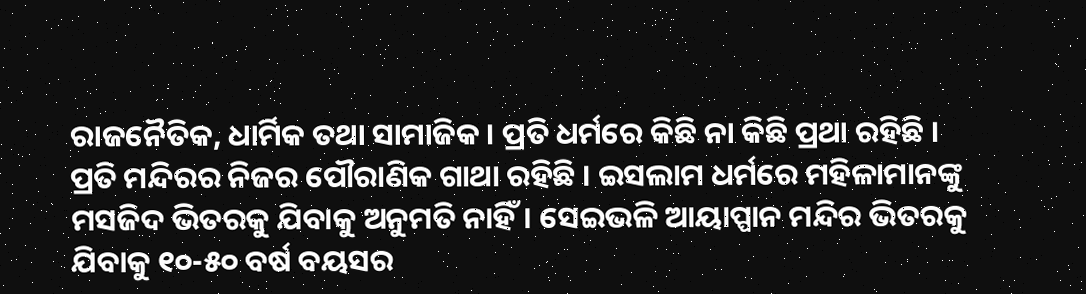ରାଜନୈତିକ, ଧାର୍ମିକ ତଥା ସାମାଜିକ । ପ୍ରତି ଧର୍ମରେ କିଛି ନା କିଛି ପ୍ରଥା ରହିଛି । ପ୍ରତି ମନ୍ଦିରର ନିଜର ପୌରାଣିକ ଗାଥା ରହିଛି । ଇସଲାମ ଧର୍ମରେ ମହିଳାମାନଙ୍କୁ ମସଜିଦ ଭିତରକୁ ଯିବାକୁ ଅନୁମତି ନାହିଁ। ସେଇଭଳି ଆୟାପ୍ପାନ ମନ୍ଦିର ଭିତରକୁ ଯିବାକୁ ୧୦-୫୦ ବର୍ଷ ବୟସର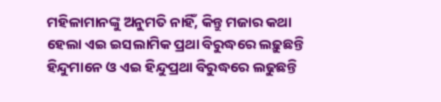ମହିଳାମାନଙ୍କୁ ଅନୁମତି ନାହିଁ, କିନ୍ତୁ ମଜାର କଥା ହେଲା ଏଇ ଇସଲାମିକ ପ୍ରଥା ବିରୁଦ୍ଧରେ ଲଢ଼ୁଛନ୍ତି ହିନ୍ଦୁମାନେ ଓ ଏଇ ହିନ୍ଦୁପ୍ରଥା ବିରୁଦ୍ଧରେ ଲଢୁଛନ୍ତି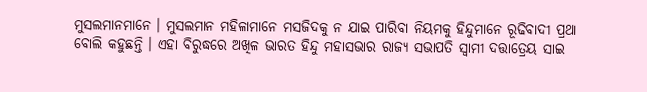ମୁସଲମାନମାନେ । ମୁସଲମାନ ମହିଳାମାନେ ମସଜିଦକୁ ନ ଯାଇ ପାରିବା ନିୟମକୁ ହିନ୍ଦୁମାନେ ରୂଢିବାଦୀ ପ୍ରଥା ବୋଲି କହୁଛନ୍ତି । ଏହା ବିରୁଦ୍ଧରେ ଅଖିଳ ଭାରତ ହିନ୍ଦୁ ମହାସଭାର ରାଜ୍ୟ ସଭାପତି ସ୍ୱାମୀ ଦତ୍ତାତ୍ରେୟ ସାଇ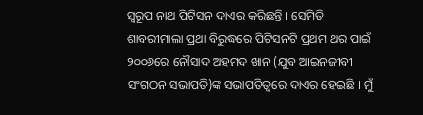ସ୍ୱରୂପ ନାଥ ପିଟିସନ ଦାଏର କରିଛନ୍ତି । ସେମିତି ଶାବରୀମାଲା ପ୍ରଥା ବିରୁଦ୍ଧରେ ପିଟିସନଟି ପ୍ରଥମ ଥର ପାଇଁ ୨୦୦୬ରେ ନୌସାଦ ଅହମଦ ଖାନ (ଯୁବ ଆଇନଜୀବୀ ସଂଗଠନ ସଭାପତି)ଙ୍କ ସଭାପତିତ୍ୱରେ ଦାଏର ହେଇଛି । ମୁଁ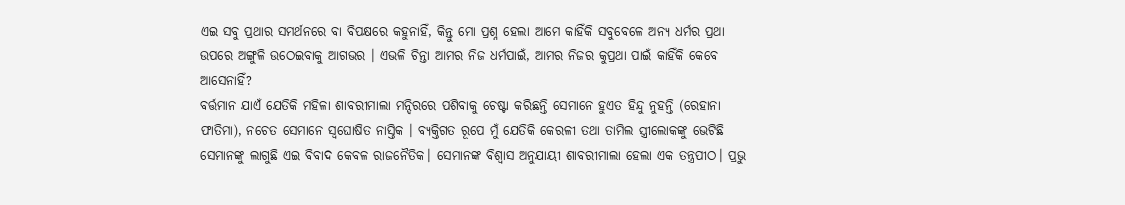ଏଇ ସବୁ ପ୍ରଥାର ସମର୍ଥନରେ ବା ବିପକ୍ଷରେ କହୁନାହିଁ, କିନ୍ତୁ ମୋ ପ୍ରଶ୍ନ ହେଲା ଆମେ କାହିଁକି ସବୁବେଳେ ଅନ୍ୟ ଧର୍ମର ପ୍ରଥା ଉପରେ ଅଙ୍ଗୁଳି ଉଠେଇବାକୁ ଆଗଭର । ଏଭଳି ଚିନ୍ତା ଆମର ନିଜ ଧର୍ମପାଇଁ, ଆମର ନିଜର କୁପ୍ରଥା ପାଇଁ କାହିଁକି କେବେ ଆସେନାହିଁ?
ବର୍ତ୍ତମାନ ଯାଏଁ ଯେତିକି ମହିଳା ଶାବରୀମାଲା ମନ୍ଦିରରେ ପଶିବାକୁ ଚେଷ୍ଟା କରିଛନ୍ତି ସେମାନେ ହୁଏତ ହିନ୍ଦୁ ନୁହନ୍ତି (ରେହାନା ଫାତିମା), ନଚେତ ସେମାନେ ସ୍ୱଘୋଷିତ ନାସ୍ତିକ । ବ୍ୟକ୍ତିଗତ ରୂପେ ମୁଁ ଯେତିକି କେରଳୀ ତଥା ତାମିଲ ସ୍ତ୍ରୀଲୋକଙ୍କୁ ଭେଟିଛି ସେମାନଙ୍କୁ ଲାଗୁଛି ଏଇ ବିବାଦ କେବଳ ରାଜନୈତିକ। ସେମାନଙ୍କ ବିଶ୍ୱାସ ଅନୁଯାୟୀ ଶାବରୀମାଲା ହେଲା ଏକ ତନ୍ତ୍ରପୀଠ। ପ୍ରଭୁ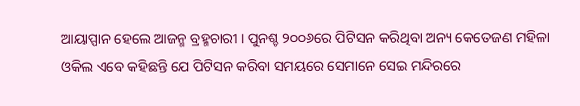ଆୟାପ୍ପାନ ହେଲେ ଆଜନ୍ମ ବ୍ରହ୍ମଚାରୀ । ପୁନଶ୍ଚ ୨୦୦୬ରେ ପିଟିସନ କରିଥିବା ଅନ୍ୟ କେତେଜଣ ମହିଳା ଓକିଲ ଏବେ କହିଛନ୍ତି ଯେ ପିଟିସନ କରିବା ସମୟରେ ସେମାନେ ସେଇ ମନ୍ଦିରରେ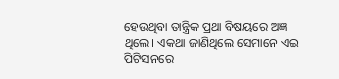ହେଉଥିବା ତାନ୍ତ୍ରିକ ପ୍ରଥା ବିଷୟରେ ଅଜ୍ଞ ଥିଲେ। ଏକଥା ଜାଣିଥିଲେ ସେମାନେ ଏଇ ପିଟିସନରେ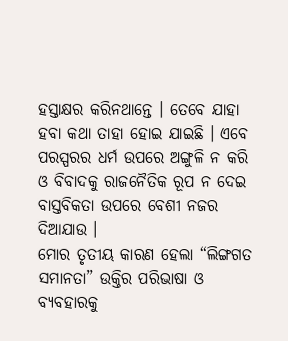ହସ୍ତାକ୍ଷର କରିନଥାନ୍ତେ । ତେବେ ଯାହା ହବା କଥା ତାହା ହୋଇ ଯାଇଛି । ଏବେ ପରସ୍ପରର ଧର୍ମ ଉପରେ ଅଙ୍ଗୁଳି ନ କରି ଓ ବିବାଦକୁ ରାଜନୈତିକ ରୂପ ନ ଦେଇ ବାସ୍ତବିକତା ଉପରେ ବେଶୀ ନଜର ଦିଆଯାଉ ।
ମୋର ତୃତୀୟ କାରଣ ହେଲା “ଲିଙ୍ଗଗତ ସମାନତା” ଉକ୍ତିର ପରିଭାଷା ଓ ବ୍ୟବହାରକୁ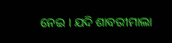ନେଇ । ଯଦି ଶାବରୀମାଲା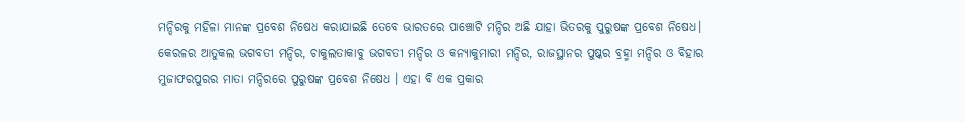ମନ୍ଦିରକୁ ମହିଳା ମାନଙ୍କ ପ୍ରବେଶ ନିଷେଧ କରାଯାଇଛି ତେବେ ଭାରତରେ ପାଞ୍ଚୋଟି ମନ୍ଦିର ଅଛି ଯାହା ଭିତରକୁ ପୁରୁଷଙ୍କ ପ୍ରବେଶ ନିଷେଧ। କେରଳର ଆତୁକଲ ଭଗବତୀ ମନ୍ଦିର, ଚାକୁଲତାକାବୁ ଭଗବତୀ ମନ୍ଦିର ଓ କନ୍ୟାକୁମାରୀ ମନ୍ଦିର, ରାଜସ୍ଥାନର ପୁଷ୍କର ବ୍ରହ୍ମା ମନ୍ଦିର ଓ ବିହାର ମୁଜାଫରପୁରର ମାତା ମନ୍ଦିରରେ ପୁରୁଷଙ୍କ ପ୍ରବେଶ ନିଷେଧ । ଏହା ବି ଏକ ପ୍ରକାର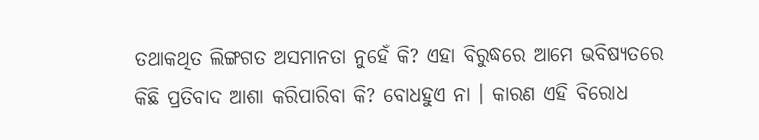ତଥାକଥିତ ଲିଙ୍ଗଗତ ଅସମାନତା ନୁହେଁ କି? ଏହା ବିରୁଦ୍ଧରେ ଆମେ ଭବିଷ୍ୟତରେ କିଛି ପ୍ରତିବାଦ ଆଶା କରିପାରିବା କି? ବୋଧହୁଏ ନା । କାରଣ ଏହି ବିରୋଧ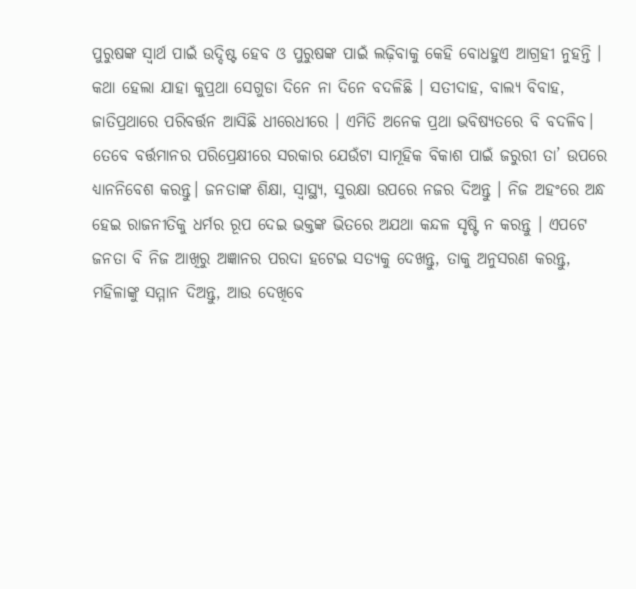ପୁରୁଷଙ୍କ ସ୍ୱାର୍ଥ ପାଇଁ ଉଦ୍ଦିଷ୍ଟ ହେବ ଓ ପୁରୁଷଙ୍କ ପାଇଁ ଲଢ଼ିବାକୁ କେହି ବୋଧହୁଏ ଆଗ୍ରହୀ ନୁହନ୍ତି ।
କଥା ହେଲା ଯାହା କୁପ୍ରଥା ସେଗୁଡା ଦିନେ ନା ଦିନେ ବଦଳିଛି । ସତୀଦାହ, ବାଲ୍ୟ ବିବାହ, ଜାତିପ୍ରଥାରେ ପରିବର୍ତ୍ତନ ଆସିଛି ଧୀରେଧୀରେ । ଏମିତି ଅନେକ ପ୍ରଥା ଭବିଷ୍ୟତରେ ବି ବଦଳିବ। ତେବେ ବର୍ତ୍ତମାନର ପରିପ୍ରେକ୍ଷୀରେ ସରକାର ଯେଉଁଟା ସାମୂହିକ ବିକାଶ ପାଇଁ ଜରୁରୀ ତା’ ଉପରେ ଧ୍ୟାନନିବେଶ କରନ୍ତୁ। ଜନତାଙ୍କ ଶିକ୍ଷା, ସ୍ୱାସ୍ଥ୍ୟ, ସୁରକ୍ଷା ଉପରେ ନଜର ଦିଅନ୍ତୁ । ନିଜ ଅହଂରେ ଅନ୍ଧ ହେଇ ରାଜନୀତିକୁ ଧର୍ମର ରୂପ ଦେଇ ଭକ୍ତଙ୍କ ଭିତରେ ଅଯଥା କନ୍ଦଳ ସୃଷ୍ଟି ନ କରନ୍ତୁ । ଏପଟେ ଜନତା ବି ନିଜ ଆଖିରୁ ଅଜ୍ଞାନର ପରଦା ହଟେଇ ସତ୍ୟକୁ ଦେଖନ୍ତୁ, ତାକୁ ଅନୁସରଣ କରନ୍ତୁ, ମହିଳାଙ୍କୁ ସମ୍ମାନ ଦିଅନ୍ତୁ, ଆଉ ଦେଖିବେ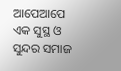ଆପେଆପେ ଏକ ସୁସ୍ଥ ଓ ସୁନ୍ଦର ସମାଜ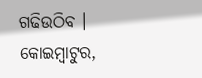ଗଢିଉଠିବ ।
କୋଇମ୍ବାଟୁର,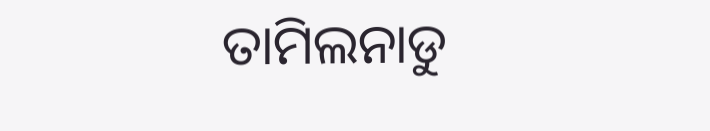ତାମିଲନାଡୁ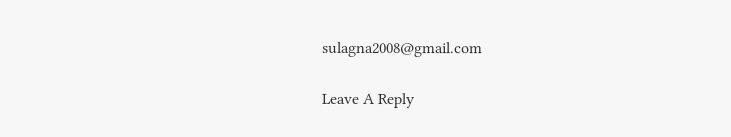sulagna2008@gmail.com

Leave A Reply